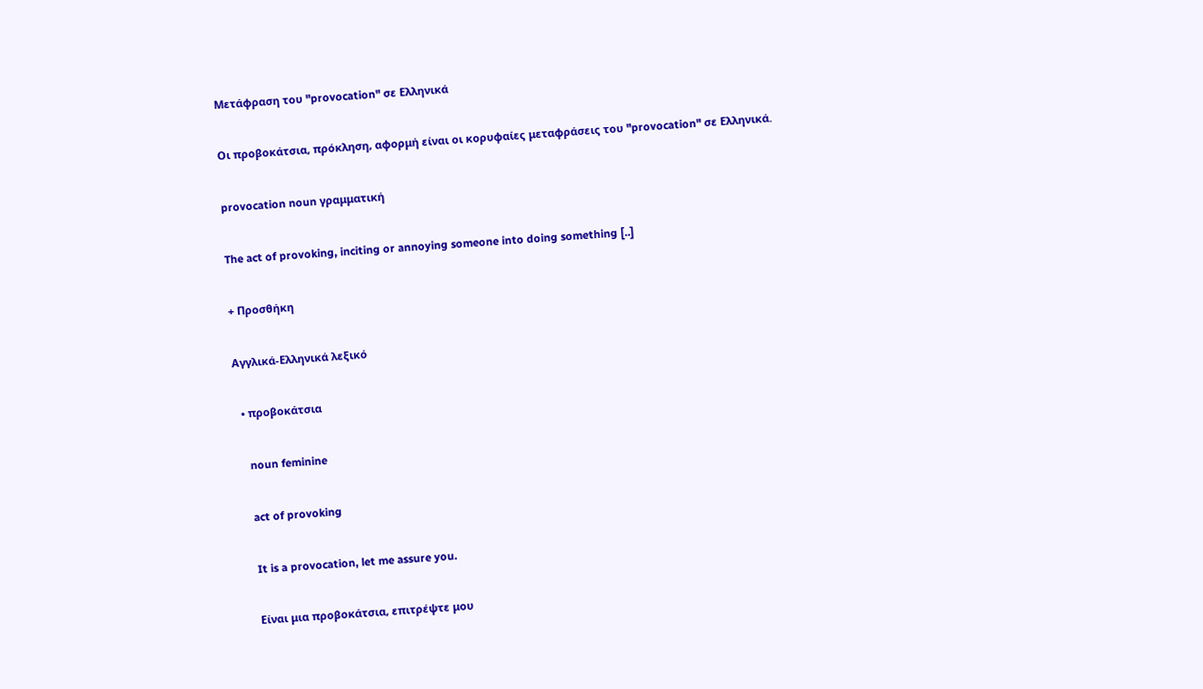Μετάφραση του "provocation" σε Ελληνικά

Οι προβοκάτσια, πρόκληση, αφορμή είναι οι κορυφαίες μεταφράσεις του "provocation" σε Ελληνικά.

provocation noun γραμματική

The act of provoking, inciting or annoying someone into doing something [..]

+ Προσθήκη

Αγγλικά-Ελληνικά λεξικό

  • προβοκάτσια

    noun feminine

    act of provoking

    It is a provocation, let me assure you.

    Είναι μια προβοκάτσια, επιτρέψτε μου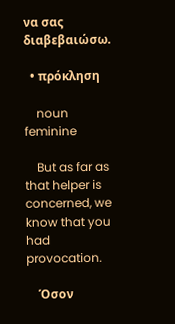να σας διαβεβαιώσω.

  • πρόκληση

    noun feminine

    But as far as that helper is concerned, we know that you had provocation.

    Όσον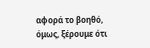αφορά το βοηθό, όμως, ξέρουμε ότι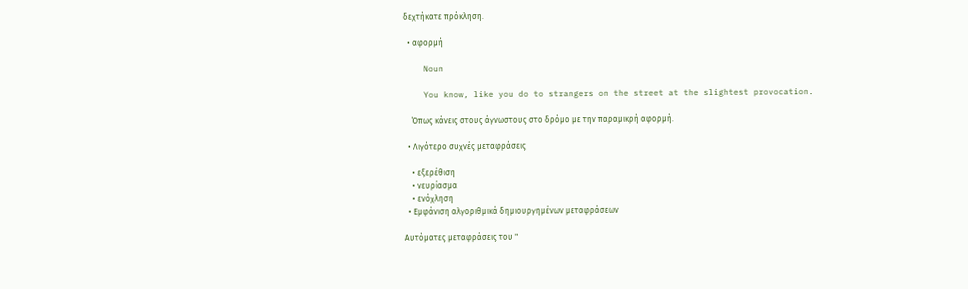δεχτήκατε πρόκληση.

  • αφορμή

    Noun

    You know, like you do to strangers on the street at the slightest provocation.

    Όπως κάνεις στους άγνωστους στο δρόμο με την παραμικρή αφορμή.

  • Λιγότερο συχνές μεταφράσεις

    • εξερέθιση
    • νευρίασμα
    • ενόχληση
  • Εμφάνιση αλγοριθμικά δημιουργημένων μεταφράσεων

Αυτόματες μεταφράσεις του "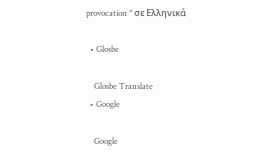provocation " σε Ελληνικά

  • Glosbe

    Glosbe Translate
  • Google

    Google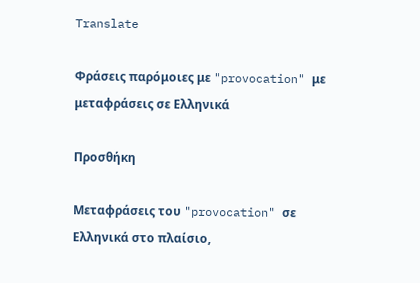Translate

Φράσεις παρόμοιες με "provocation" με μεταφράσεις σε Ελληνικά

Προσθήκη

Μεταφράσεις του "provocation" σε Ελληνικά στο πλαίσιο,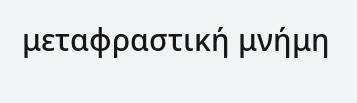μεταφραστική μνήμη